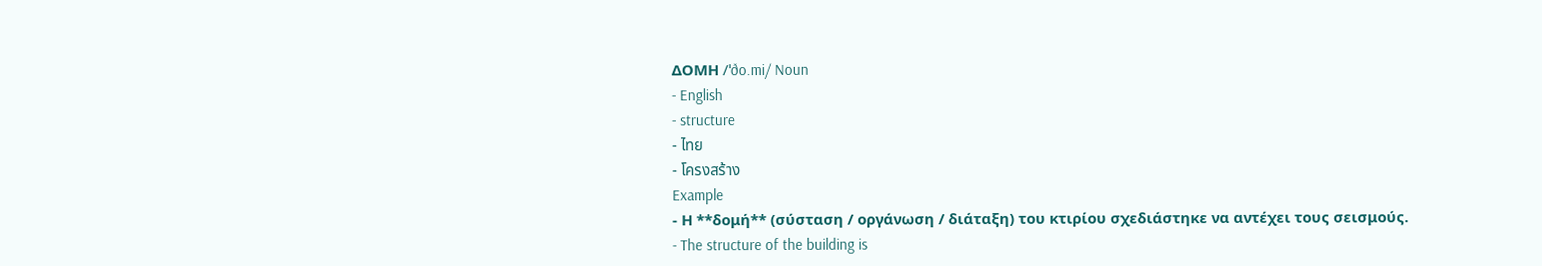ΔΟΜΗ /ˈðo.mi/ Noun
- English
- structure
- ไทย
- โครงสร้าง
Example
- Η **δομή** (σύσταση / οργάνωση / διάταξη) του κτιρίου σχεδιάστηκε να αντέχει τους σεισμούς.
- The structure of the building is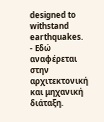designed to withstand earthquakes.
- Εδώ αναφέρεται στην αρχιτεκτονική και μηχανική διάταξη.